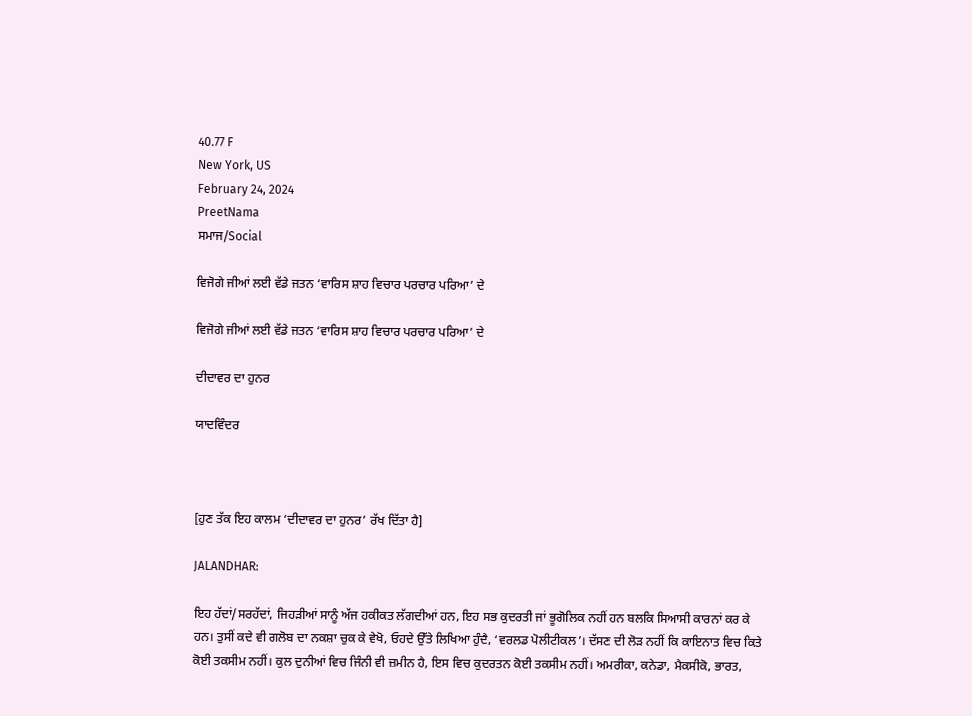40.77 F
New York, US
February 24, 2024
PreetNama
ਸਮਾਜ/Social

ਵਿਜੋਗੇ ਜੀਆਂ ਲਈ ਵੱਡੇ ਜਤਨ ‘ਵਾਰਿਸ ਸ਼ਾਹ ਵਿਚਾਰ ਪਰਚਾਰ ਪਰਿਆ’ ਦੇ

ਵਿਜੋਗੇ ਜੀਆਂ ਲਈ ਵੱਡੇ ਜਤਨ ‘ਵਾਰਿਸ ਸ਼ਾਹ ਵਿਚਾਰ ਪਰਚਾਰ ਪਰਿਆ’ ਦੇ

ਦੀਦਾਵਰ ਦਾ ਹੁਨਰ

ਯਾਦਵਿੰਦਰ



[ਹੁਣ ਤੱਕ ਇਹ ਕਾਲਮ ‘ਦੀਦਾਵਰ ਦਾ ਹੁਨਰ’ ਰੱਖ ਦਿੱਤਾ ਹੈ]

JALANDHAR:

ਇਹ ਹੱਦਾਂ/ਸਰਹੱਦਾਂ, ਜਿਹੜੀਆਂ ਸਾਨੂੰ ਅੱਜ ਹਕੀਕਤ ਲੱਗਦੀਆਂ ਹਨ, ਇਹ ਸਭ ਕੁਦਰਤੀ ਜਾਂ ਭੂਗੋਲਿਕ ਨਹੀਂ ਹਨ ਬਲਕਿ ਸਿਆਸੀ ਕਾਰਨਾਂ ਕਰ ਕੇ ਹਨ। ਤੁਸੀਂ ਕਦੇ ਵੀ ਗਲੋਬ ਦਾ ਨਕਸ਼ਾ ਚੁਕ ਕੇ ਵੇਖੋ, ਓਹਦੇ ਉੱਤੇ ਲਿਖਿਆ ਹੁੰਦੈ, ‘ਵਰਲਡ ਪੋਲੀਟੀਕਲ’। ਦੱਸਣ ਦੀ ਲੋੜ ਨਹੀਂ ਕਿ ਕਾਇਨਾਤ ਵਿਚ ਕਿਤੇ ਕੋਈ ਤਕਸੀਮ ਨਹੀਂ। ਕੁਲ ਦੁਨੀਆਂ ਵਿਚ ਜਿੰਨੀ ਵੀ ਜ਼ਮੀਨ ਹੈ, ਇਸ ਵਿਚ ਕੁਦਰਤਨ ਕੋਈ ਤਕਸੀਮ ਨਹੀਂ। ਅਮਰੀਕਾ, ਕਨੇਡਾ, ਮੈਕਸੀਕੋ, ਭਾਰਤ,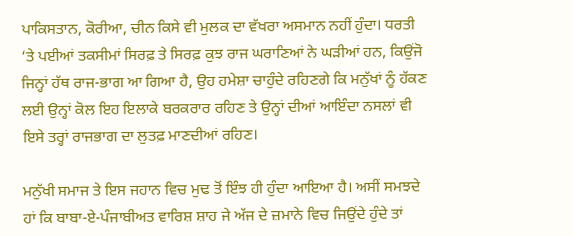ਪਾਕਿਸਤਾਨ, ਕੋਰੀਆ, ਚੀਨ ਕਿਸੇ ਵੀ ਮੁਲਕ ਦਾ ਵੱਖਰਾ ਅਸਮਾਨ ਨਹੀਂ ਹੁੰਦਾ। ਧਰਤੀ ‘ਤੇ ਪਈਆਂ ਤਕਸੀਮਾਂ ਸਿਰਫ਼ ਤੇ ਸਿਰਫ਼ ਕੁਝ ਰਾਜ ਘਰਾਣਿਆਂ ਨੇ ਘੜੀਆਂ ਹਨ, ਕਿਉਂਜੋ ਜਿਨ੍ਹਾਂ ਹੱਥ ਰਾਜ-ਭਾਗ ਆ ਗਿਆ ਹੈ, ਉਹ ਹਮੇਸ਼ਾ ਚਾਹੁੰਦੇ ਰਹਿਣਗੇ ਕਿ ਮਨੁੱਖਾਂ ਨੂੰ ਹੱਕਣ ਲਈ ਉਨ੍ਹਾਂ ਕੋਲ ਇਹ ਇਲਾਕੇ ਬਰਕਰਾਰ ਰਹਿਣ ਤੇ ਉਨ੍ਹਾਂ ਦੀਆਂ ਆਇੰਦਾ ਨਸਲਾਂ ਵੀ ਇਸੇ ਤਰ੍ਹਾਂ ਰਾਜਭਾਗ ਦਾ ਲੁਤਫ਼ ਮਾਣਦੀਆਂ ਰਹਿਣ।

ਮਨੁੱਖੀ ਸਮਾਜ ਤੇ ਇਸ ਜਹਾਨ ਵਿਚ ਮੁਢ ਤੋਂ ਇੰਝ ਹੀ ਹੁੰਦਾ ਆਇਆ ਹੈ। ਅਸੀਂ ਸਮਝਦੇ ਹਾਂ ਕਿ ਬਾਬਾ-ਏ-ਪੰਜਾਬੀਅਤ ਵਾਰਿਸ਼ ਸ਼ਾਹ ਜੇ ਅੱਜ ਦੇ ਜ਼ਮਾਨੇ ਵਿਚ ਜਿਉਂਦੇ ਹੁੰਦੇ ਤਾਂ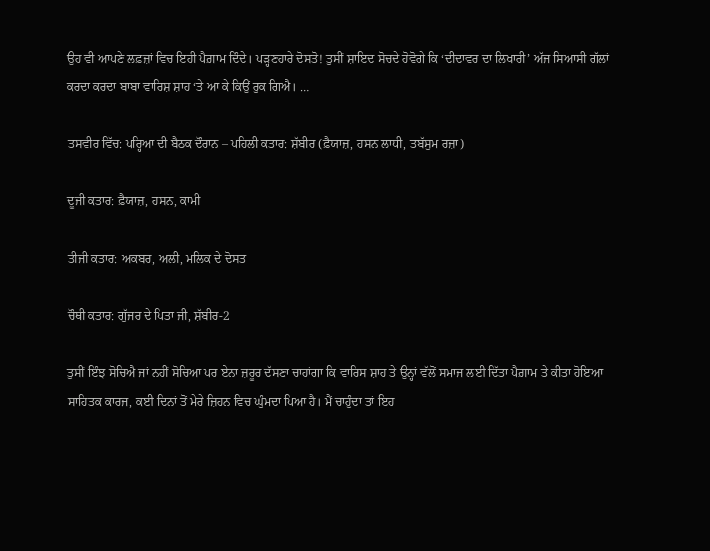ਉਹ ਵੀ ਆਪਣੇ ਲਫ਼ਜ਼ਾਂ ਵਿਚ ਇਹੀ ਪੈਗ਼ਾਮ ਦਿੰਦੇ। ਪੜ੍ਹਣਹਾਰੇ ਦੋਸਤੋ! ਤੁਸੀਂ ਸ਼ਾਇਦ ਸੋਚਦੇ ਹੋਵੋਗੇ ਕਿ ‘ਦੀਦਾਵਰ ਦਾ ਲਿਖਾਰੀ’ ਅੱਜ ਸਿਆਸੀ ਗੱਲਾਂ ਕਰਦਾ ਕਰਦਾ ਬਾਬਾ ਵਾਰਿਸ਼ ਸ਼ਾਹ ‘ਤੇ ਆ ਕੇ ਕਿਉਂ ਰੁਕ ਗਿਐ। …

ਤਸਵੀਰ ਵਿੱਚ: ਪਰ੍ਹਿਆ ਦੀ ਬੈਠਕ ਦੌਰਾਨ – ਪਹਿਲੀ ਕਤਾਰ: ਸ਼ੱਬੀਰ (ਫ਼ੈਯਾਜ਼, ਹਸਨ ਲਾਧੀ, ਤਬੱਸੁਮ ਰਜ਼ਾ)

ਦੂਜੀ ਕਤਾਰ: ਫ਼ੈਯਾਜ਼, ਹਸਨ, ਕਾਮੀ

ਤੀਜੀ ਕਤਾਰ: ਅਕਬਰ, ਅਲੀ, ਮਲਿਕ ਦੇ ਦੋਸਤ

ਚੌਥੀ ਕਤਾਰ: ਗੁੱਜਰ ਦੇ ਪਿਤਾ ਜੀ, ਸ਼ੱਬੀਰ-2

ਤੁਸੀਂ ਇੰਝ ਸੋਚਿਐ ਜਾਂ ਨਹੀਂ ਸੋਚਿਆ ਪਰ ਏਨਾ ਜ਼ਰੂਰ ਦੱਸਣਾ ਚਾਹਾਂਗਾ ਕਿ ਵਾਰਿਸ ਸ਼ਾਹ ਤੇ ਉਨ੍ਹਾਂ ਵੱਲੋਂ ਸਮਾਜ ਲਈ ਦਿੱਤਾ ਪੈਗ਼ਾਮ ਤੇ ਕੀਤਾ ਹੋਇਆ ਸਾਹਿਤਕ ਕਾਰਜ, ਕਈ ਦਿਨਾਂ ਤੋਂ ਮੇਰੇ ਜ਼ਿਹਨ ਵਿਚ ਘੁੰਮਦਾ ਪਿਆ ਹੈ। ਮੈਂ ਚਾਹੁੰਦਾ ਤਾਂ ਇਹ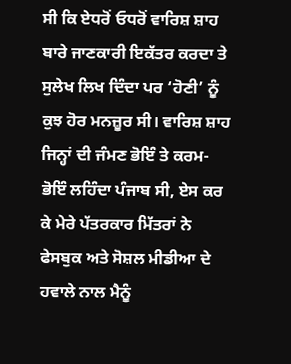ਸੀ ਕਿ ਏਧਰੋਂ ਓਧਰੋਂ ਵਾਰਿਸ਼ ਸ਼ਾਹ ਬਾਰੇ ਜਾਣਕਾਰੀ ਇਕੱਤਰ ਕਰਦਾ ਤੇ ਸੁਲੇਖ ਲਿਖ ਦਿੰਦਾ ਪਰ ‘ਹੋਣੀ’ ਨੂੰ ਕੁਝ ਹੋਰ ਮਨਜ਼ੂਰ ਸੀ। ਵਾਰਿਸ਼ ਸ਼ਾਹ ਜਿਨ੍ਹਾਂ ਦੀ ਜੰਮਣ ਭੋਇੰ ਤੇ ਕਰਮ-ਭੋਇੰ ਲਹਿੰਦਾ ਪੰਜਾਬ ਸੀ, ਏਸ ਕਰ ਕੇ ਮੇਰੇ ਪੱਤਰਕਾਰ ਮਿੱਤਰਾਂ ਨੇ ਫੇਸਬੁਕ ਅਤੇ ਸੋਸ਼ਲ ਮੀਡੀਆ ਦੇ ਹਵਾਲੇ ਨਾਲ ਮੈਨੂੰ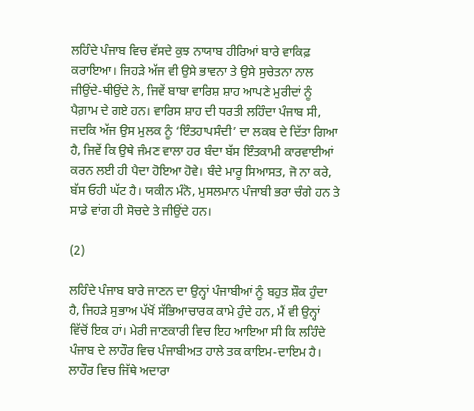ਲਹਿੰਦੇ ਪੰਜਾਬ ਵਿਚ ਵੱਸਦੇ ਕੁਝ ਨਾਯਾਬ ਹੀਰਿਆਂ ਬਾਰੇ ਵਾਕਿਫ਼ ਕਰਾਇਆ। ਜਿਹੜੇ ਅੱਜ ਵੀ ਉਸੇ ਭਾਵਨਾ ਤੇ ਉਸੇ ਸੁਚੇਤਨਾ ਨਾਲ ਜੀਉਂਦੇ-ਥੀਉਂਦੇ ਨੇ, ਜਿਵੇਂ ਬਾਬਾ ਵਾਰਿਸ਼ ਸ਼ਾਹ ਆਪਣੇ ਮੁਰੀਦਾਂ ਨੂੰ ਪੈਗ਼ਾਮ ਦੇ ਗਏ ਹਨ। ਵਾਰਿਸ ਸ਼ਾਹ ਦੀ ਧਰਤੀ ਲਹਿੰਦਾ ਪੰਜਾਬ ਸੀ, ਜਦਕਿ ਅੱਜ ਉਸ ਮੁਲਕ ਨੂੰ ‘ਇੰਤਹਾਪਸੰਦੀ’ ਦਾ ਲਕਬ ਦੇ ਦਿੱਤਾ ਗਿਆ ਹੈ, ਜਿਵੇਂ ਕਿ ਉਥੇ ਜੰਮਣ ਵਾਲਾ ਹਰ ਬੰਦਾ ਬੱਸ ਇੰਤਕਾਮੀ ਕਾਰਵਾਈਆਂ ਕਰਨ ਲਈ ਹੀ ਪੈਦਾ ਹੋਇਆ ਹੋਵੇ। ਬੰਦੇ ਮਾਰੂ ਸਿਆਸਤ, ਜੋ ਨਾ ਕਰੇ, ਬੱਸ ਓਹੀ ਘੱਟ ਹੈ। ਯਕੀਨ ਮੰਨੋ, ਮੁਸਲਮਾਨ ਪੰਜਾਬੀ ਭਰਾ ਚੰਗੇ ਹਨ ਤੇ ਸਾਡੇ ਵਾਂਗ ਹੀ ਸੋਚਦੇ ਤੇ ਜੀਉਂਦੇ ਹਨ।

(2)

ਲਹਿੰਦੇ ਪੰਜਾਬ ਬਾਰੇ ਜਾਣਨ ਦਾ ਉਨ੍ਹਾਂ ਪੰਜਾਬੀਆਂ ਨੂੰ ਬਹੁਤ ਸ਼ੌਕ ਹੁੰਦਾ ਹੈ, ਜਿਹੜੇ ਸੁਭਾਅ ਪੱਖੋਂ ਸੱਭਿਆਚਾਰਕ ਕਾਮੇ ਹੁੰਦੇ ਹਨ, ਮੈਂ ਵੀ ਉਨ੍ਹਾਂ ਵਿੱਚੋਂ ਇਕ ਹਾਂ। ਮੇਰੀ ਜਾਣਕਾਰੀ ਵਿਚ ਇਹ ਆਇਆ ਸੀ ਕਿ ਲਹਿੰਦੇ ਪੰਜਾਬ ਦੇ ਲਾਹੌਰ ਵਿਚ ਪੰਜਾਬੀਅਤ ਹਾਲੇ ਤਕ ਕਾਇਮ-ਦਾਇਮ ਹੈ। ਲਾਹੌਰ ਵਿਚ ਜਿੱਥੇ ਅਦਾਰਾ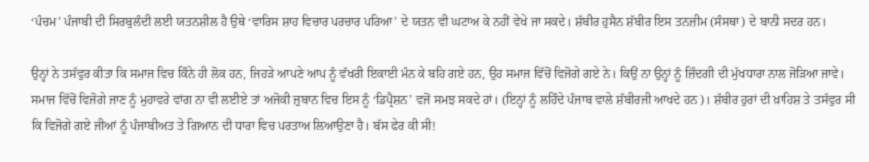‘ਪੰਚਮ’ ਪੰਜਾਬੀ ਦੀ ਸਿਰਬੁਲੰਦੀ ਲਈ ਯਤਨਸ਼ੀਲ ਹੈ ਉਥੇ ‘ਵਾਰਿਸ ਸ਼ਾਹ ਵਿਚਾਰ ਪਰਚਾਰ ਪਰਿਆ’ ਦੇ ਯਤਨ ਵੀ ਘਟਾਅ ਕੇ ਨਹੀਂ ਵੇਖੇ ਜਾ ਸਕਦੇ। ਸ਼ੱਬੀਰ ਹੁਸੈਨ ਸ਼ੱਬੀਰ ਇਸ ਤਨਜ਼ੀਮ (ਸੰਸਥਾ) ਦੇ ਬਾਨੀ ਸਦਰ ਹਨ।

ਉਨ੍ਹਾਂ ਨੇ ਤਸੱਵੁਰ ਕੀਤਾ ਕਿ ਸਮਾਜ ਵਿਚ ਕਿੰਨੇ ਹੀ ਲੋਕ ਹਨ, ਜਿਹੜੇ ਆਪਣੇ ਆਪ ਨੂੰ ਵੱਖਰੀ ਇਕਾਈ ਮੰਨ ਕੇ ਬਹਿ ਗਏ ਹਨ, ਉਹ ਸਮਾਜ ਵਿੱਚੋਂ ਵਿਜੋਗੇ ਗਏ ਨੇ। ਕਿਉਂ ਨਾ ਉਨ੍ਹਾਂ ਨੂੰ ਜ਼ਿੰਦਗੀ ਦੀ ਮੁੱਖਧਾਰਾ ਨਾਲ ਜੋੜਿਆ ਜਾਵੇ। ਸਮਾਜ ਵਿੱਚੋਂ ਵਿਜੋਗੇ ਜਾਣ ਨੂੰ ਮੁਹਾਵਰੇ ਵਾਂਗ ਨਾ ਵੀ ਲਈਏ ਤਾਂ ਅਜੋਕੀ ਜ਼ੁਬਾਨ ਵਿਚ ਇਸ ਨੂੰ ‘ਡਿਪ੍ਰੈਸ਼ਨ’ ਵਜੋਂ ਸਮਝ ਸਕਦੇ ਹਾਂ। (ਇਨ੍ਹਾਂ ਨੂੰ ਲਹਿੰਦੇ ਪੰਜਾਬ ਵਾਲੇ ਸ਼ੱਬੀਰਜੀ ਆਖਦੇ ਹਨ)। ਸ਼ੱਬੀਰ ਹੁਰਾਂ ਦੀ ਖ਼ਾਹਿਸ਼ ਤੇ ਤਸੱਵੁਰ ਸੀ ਕਿ ਵਿਜੋਗੇ ਗਏ ਜੀਆਂ ਨੂੰ ਪੰਜਾਬੀਅਤ ਤੇ ਗਿਆਨ ਦੀ ਧਾਰਾ ਵਿਚ ਪਰਤਾਅ ਲਿਆਉਣਾ ਹੈ। ਬੱਸ ਫੇਰ ਕੀ ਸੀ!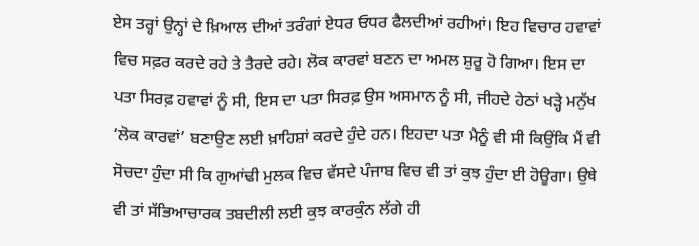ਏਸ ਤਰ੍ਹਾਂ ਉਨ੍ਹਾਂ ਦੇ ਖ਼ਿਆਲ ਦੀਆਂ ਤਰੰਗਾਂ ਏਧਰ ਓਧਰ ਫੈਲਦੀਆਂ ਰਹੀਆਂ। ਇਹ ਵਿਚਾਰ ਹਵਾਵਾਂ ਵਿਚ ਸਫ਼ਰ ਕਰਦੇ ਰਹੇ ਤੇ ਤੈਰਦੇ ਰਹੇ। ਲੋਕ ਕਾਰਵਾਂ ਬਣਨ ਦਾ ਅਮਲ ਸ਼ੁਰੂ ਹੋ ਗਿਆ। ਇਸ ਦਾ ਪਤਾ ਸਿਰਫ਼ ਹਵਾਵਾਂ ਨੂੰ ਸੀ, ਇਸ ਦਾ ਪਤਾ ਸਿਰਫ਼ ਉਸ ਅਸਮਾਨ ਨੂੰ ਸੀ, ਜੀਹਦੇ ਹੇਠਾਂ ਖੜ੍ਹੇ ਮਨੁੱਖ ‘ਲੋਕ ਕਾਰਵਾਂ’ ਬਣਾਉਣ ਲਈ ਖ਼ਾਹਿਸ਼ਾਂ ਕਰਦੇ ਹੁੰਦੇ ਹਨ। ਇਹਦਾ ਪਤਾ ਮੈਨੂੰ ਵੀ ਸੀ ਕਿਉਂਕਿ ਮੈਂ ਵੀ ਸੋਚਦਾ ਹੁੰਦਾ ਸੀ ਕਿ ਗੁਆਂਢੀ ਮੁਲਕ ਵਿਚ ਵੱਸਦੇ ਪੰਜਾਬ ਵਿਚ ਵੀ ਤਾਂ ਕੁਝ ਹੁੰਦਾ ਈ ਹੋਊਗਾ। ਉਥੇ ਵੀ ਤਾਂ ਸੱਭਿਆਚਾਰਕ ਤਬਦੀਲੀ ਲਈ ਕੁਝ ਕਾਰਕੁੰਨ ਲੱਗੇ ਹੀ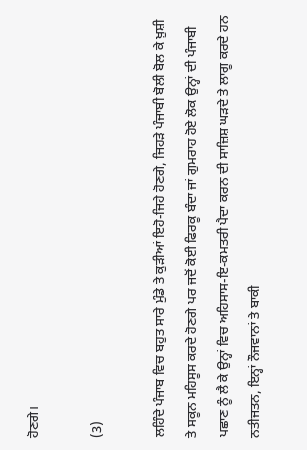ਹੋਣਗੇ।

(3)

ਲਹਿੰਦੇ ਪੰਜਾਬ ਵਿਚ ਬਹੁਤ ਸਾਰੇ ਮੁੰਡੇ ਤੇ ਕੁੜੀਆਂ ਇਹੋ-ਜਿਹੇ ਹੋਣਗੇ, ਜਿਹੜੇ ਪੰਜਾਬੀ ਬੋਲੀ ਬੋਲ ਕੇ ਖ਼ੁਸ਼ੀ ਤੇ ਸਕੂਨ ਮਹਿਸੂਸ ਕਰਦੇ ਹੋਣਗੇ ਪਰ ਜਦੋਂ ਕੋਈ ਫਿਰਕੂ ਬੰਦਾ ਜਾਂ ਗੁਮਰਾਹ ਹੋਏ ਲੋਕ ਉਨ੍ਹਾਂ ਦੀ ਪੰਜਾਬੀ ਪਛਾਣ ਨੂੰ ਲੈ ਕੇ ਉਨ੍ਹਾਂ ਵਿਚ ਅਹਿਸਾਸ-ਇ-ਕਮਤਰੀ ਪੈਦਾ ਕਰਨ ਦੀ ਸਾਜ਼ਿਸ਼ ਘੜਦੇ ਤੇ ਲਾਗੂ ਕਰਦੇ ਹਨ ਨਤੀਜਤਨ, ਇਨ੍ਹਾਂ ਨੌਜਵਾਨਾਂ ਤੇ ਬਾਕੀ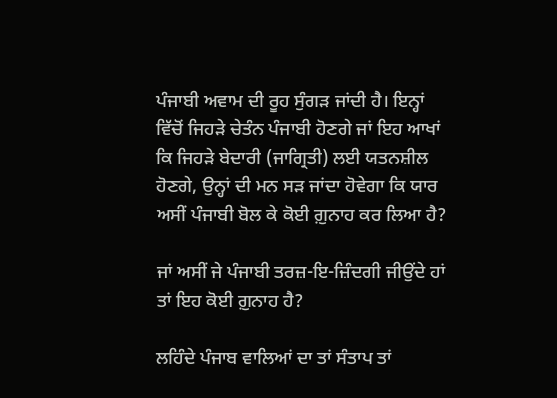ਪੰਜਾਬੀ ਅਵਾਮ ਦੀ ਰੂਹ ਸੁੰਗੜ ਜਾਂਦੀ ਹੈ। ਇਨ੍ਹਾਂ ਵਿੱਚੋਂ ਜਿਹੜੇ ਚੇਤੰਨ ਪੰਜਾਬੀ ਹੋਣਗੇ ਜਾਂ ਇਹ ਆਖਾਂ ਕਿ ਜਿਹੜੇ ਬੇਦਾਰੀ (ਜਾਗ੍ਰਿਤੀ) ਲਈ ਯਤਨਸ਼ੀਲ ਹੋਣਗੇ, ਉਨ੍ਹਾਂ ਦੀ ਮਨ ਸੜ ਜਾਂਦਾ ਹੋਵੇਗਾ ਕਿ ਯਾਰ ਅਸੀਂ ਪੰਜਾਬੀ ਬੋਲ ਕੇ ਕੋਈ ਗ਼ੁਨਾਹ ਕਰ ਲਿਆ ਹੈ?

ਜਾਂ ਅਸੀਂ ਜੇ ਪੰਜਾਬੀ ਤਰਜ਼-ਇ-ਜ਼ਿੰਦਗੀ ਜੀਉਂਦੇ ਹਾਂ ਤਾਂ ਇਹ ਕੋਈ ਗ਼ੁਨਾਹ ਹੈ?

ਲਹਿੰਦੇ ਪੰਜਾਬ ਵਾਲਿਆਂ ਦਾ ਤਾਂ ਸੰਤਾਪ ਤਾਂ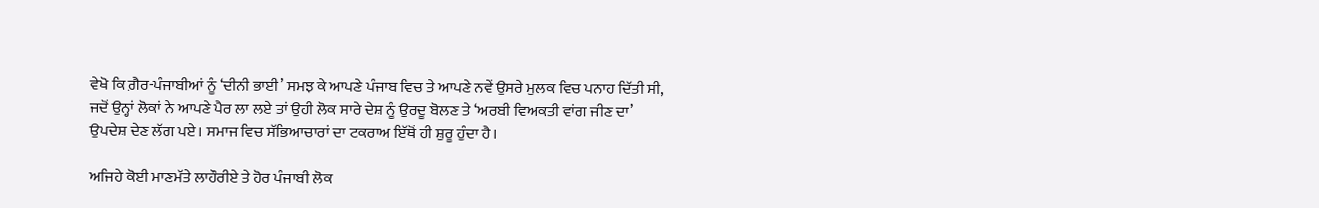ਵੇਖੋ ਕਿ ਗ਼ੈਰ-ਪੰਜਾਬੀਆਂ ਨੂੰ ‘ਦੀਨੀ ਭਾਈ’ ਸਮਝ ਕੇ ਆਪਣੇ ਪੰਜਾਬ ਵਿਚ ਤੇ ਆਪਣੇ ਨਵੇਂ ਉਸਰੇ ਮੁਲਕ ਵਿਚ ਪਨਾਹ ਦਿੱਤੀ ਸੀ, ਜਦੋਂ ਉਨ੍ਹਾਂ ਲੋਕਾਂ ਨੇ ਆਪਣੇ ਪੈਰ ਲਾ ਲਏ ਤਾਂ ਉਹੀ ਲੋਕ ਸਾਰੇ ਦੇਸ਼ ਨੂੰ ਉਰਦੂ ਬੋਲਣ ਤੇ ‘ਅਰਬੀ ਵਿਅਕਤੀ ਵਾਂਗ ਜੀਣ ਦਾ’ ਉਪਦੇਸ਼ ਦੇਣ ਲੱਗ ਪਏ। ਸਮਾਜ ਵਿਚ ਸੱਭਿਆਚਾਰਾਂ ਦਾ ਟਕਰਾਅ ਇੱਥੋਂ ਹੀ ਸ਼ੁਰੂ ਹੁੰਦਾ ਹੈ।

ਅਜਿਹੇ ਕੋਈ ਮਾਣਮੱਤੇ ਲਾਹੌਰੀਏ ਤੇ ਹੋਰ ਪੰਜਾਬੀ ਲੋਕ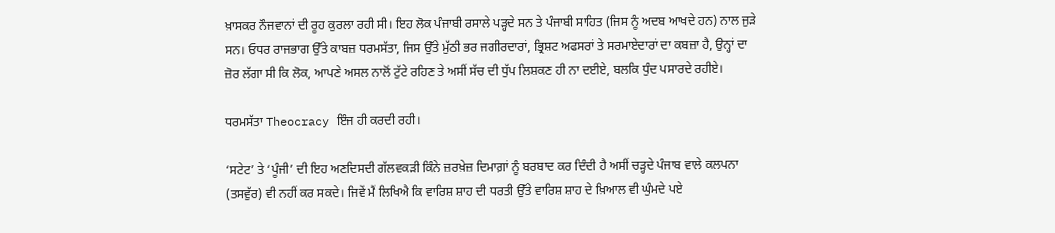ਖ਼ਾਸਕਰ ਨੌਜਵਾਨਾਂ ਦੀ ਰੂਹ ਕੁਰਲਾ ਰਹੀ ਸੀ। ਇਹ ਲੋਕ ਪੰਜਾਬੀ ਰਸਾਲੇ ਪੜ੍ਹਦੇ ਸਨ ਤੇ ਪੰਜਾਬੀ ਸਾਹਿਤ (ਜਿਸ ਨੂੰ ਅਦਬ ਆਖਦੇ ਹਨ) ਨਾਲ ਜੁੜੇ ਸਨ। ਓਧਰ ਰਾਜਭਾਗ ਉੱਤੇ ਕਾਬਜ਼ ਧਰਮਸੱਤਾ, ਜਿਸ ਉੱਤੇ ਮੁੱਠੀ ਭਰ ਜਗੀਰਦਾਰਾਂ, ਭ੍ਰਿਸ਼ਟ ਅਫਸਰਾਂ ਤੇ ਸਰਮਾਏਦਾਰਾਂ ਦਾ ਕਬਜ਼ਾ ਹੈ, ਉਨ੍ਹਾਂ ਦਾ ਜ਼ੋਰ ਲੱਗਾ ਸੀ ਕਿ ਲੋਕ, ਆਪਣੇ ਅਸਲ ਨਾਲੋਂ ਟੁੱਟੇ ਰਹਿਣ ਤੇ ਅਸੀਂ ਸੱਚ ਦੀ ਧੁੱਪ ਲਿਸ਼ਕਣ ਹੀ ਨਾ ਦਈਏ, ਬਲਕਿ ਧੁੰਦ ਪਸਾਰਦੇ ਰਹੀਏ।

ਧਰਮਸੱਤਾ Theocracy ਇੰਜ ਹੀ ਕਰਦੀ ਰਹੀ।

‘ਸਟੇਟ’ ਤੇ ‘ਪੂੰਜੀ’ ਦੀ ਇਹ ਅਣਦਿਸਦੀ ਗੱਲਵਕੜੀ ਕਿੰਨੇ ਜ਼ਰਖ਼ੇਜ਼ ਦਿਮਾਗ਼ਾਂ ਨੂੰ ਬਰਬਾਦ ਕਰ ਦਿੰਦੀ ਹੈ ਅਸੀਂ ਚੜ੍ਹਦੇ ਪੰਜਾਬ ਵਾਲੇ ਕਲਪਨਾ (ਤਸਵੁੱਰ) ਵੀ ਨਹੀਂ ਕਰ ਸਕਦੇ। ਜਿਵੇਂ ਮੈਂ ਲਿਖਿਐ ਕਿ ਵਾਰਿਸ਼ ਸ਼ਾਹ ਦੀ ਧਰਤੀ ਉੱਤੇ ਵਾਰਿਸ਼ ਸ਼ਾਹ ਦੇ ਖ਼ਿਆਲ ਵੀ ਘੁੰਮਦੇ ਪਏ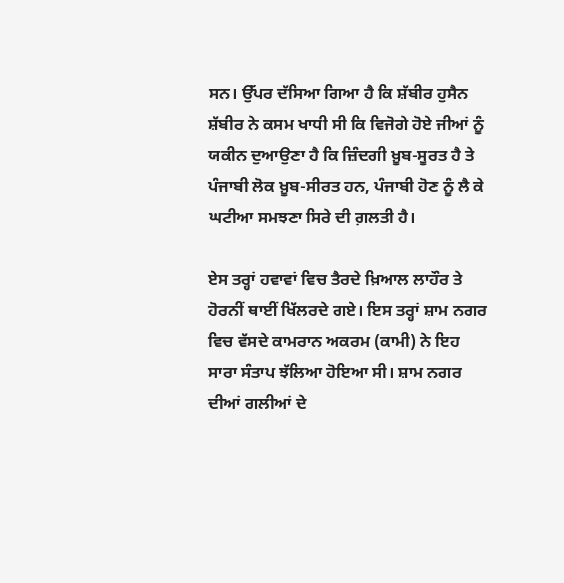ਸਨ। ਉੱਪਰ ਦੱਸਿਆ ਗਿਆ ਹੈ ਕਿ ਸ਼ੱਬੀਰ ਹੁਸੈਨ ਸ਼ੱਬੀਰ ਨੇ ਕਸਮ ਖਾਧੀ ਸੀ ਕਿ ਵਿਜੋਗੇ ਹੋਏ ਜੀਆਂ ਨੂੰ ਯਕੀਨ ਦੁਆਉਣਾ ਹੈ ਕਿ ਜ਼ਿੰਦਗੀ ਖ਼ੂਬ-ਸੂਰਤ ਹੈ ਤੇ ਪੰਜਾਬੀ ਲੋਕ ਖ਼ੂਬ-ਸੀਰਤ ਹਨ, ਪੰਜਾਬੀ ਹੋਣ ਨੂੰ ਲੈ ਕੇ ਘਟੀਆ ਸਮਝਣਾ ਸਿਰੇ ਦੀ ਗ਼ਲਤੀ ਹੈ।

ਏਸ ਤਰ੍ਹਾਂ ਹਵਾਵਾਂ ਵਿਚ ਤੈਰਦੇ ਖ਼ਿਆਲ ਲਾਹੌਰ ਤੇ ਹੋਰਨੀਂ ਥਾਈਂ ਖਿੱਲਰਦੇ ਗਏ। ਇਸ ਤਰ੍ਹਾਂ ਸ਼ਾਮ ਨਗਰ ਵਿਚ ਵੱਸਦੇ ਕਾਮਰਾਨ ਅਕਰਮ (ਕਾਮੀ) ਨੇ ਇਹ ਸਾਰਾ ਸੰਤਾਪ ਝੱਲਿਆ ਹੋਇਆ ਸੀ। ਸ਼ਾਮ ਨਗਰ ਦੀਆਂ ਗਲੀਆਂ ਦੇ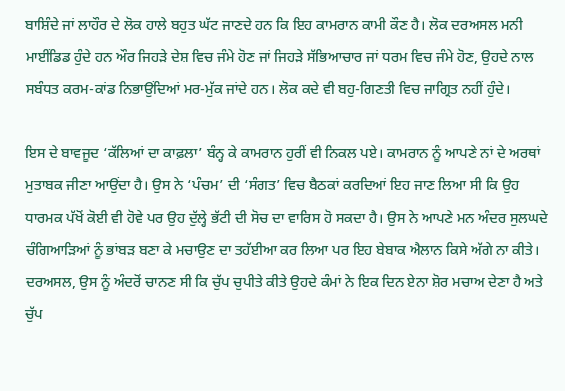ਬਾਸ਼ਿੰਦੇ ਜਾਂ ਲਾਹੌਰ ਦੇ ਲੋਕ ਹਾਲੇ ਬਹੁਤ ਘੱਟ ਜਾਣਦੇ ਹਨ ਕਿ ਇਹ ਕਾਮਰਾਨ ਕਾਮੀ ਕੌਣ ਹੈ। ਲੋਕ ਦਰਅਸਲ ਮਨੀ ਮਾਈਂਡਿਡ ਹੁੰਦੇ ਹਨ ਔਰ ਜਿਹੜੇ ਦੇਸ਼ ਵਿਚ ਜੰਮੇ ਹੋਣ ਜਾਂ ਜਿਹੜੇ ਸੱਭਿਆਚਾਰ ਜਾਂ ਧਰਮ ਵਿਚ ਜੰਮੇ ਹੋਣ, ਉਹਦੇ ਨਾਲ ਸਬੰਧਤ ਕਰਮ-ਕਾਂਡ ਨਿਭਾਉਂਦਿਆਂ ਮਰ-ਮੁੱਕ ਜਾਂਦੇ ਹਨ। ਲੋਕ ਕਦੇ ਵੀ ਬਹੁ-ਗਿਣਤੀ ਵਿਚ ਜਾਗ੍ਰਿਤ ਨਹੀਂ ਹੁੰਦੇ।

ਇਸ ਦੇ ਬਾਵਜੂਦ ‘ਕੱਲਿਆਂ ਦਾ ਕਾਫ਼ਲਾ’ ਬੰਨ੍ਹ ਕੇ ਕਾਮਰਾਨ ਹੁਰੀਂ ਵੀ ਨਿਕਲ ਪਏ। ਕਾਮਰਾਨ ਨੂੰ ਆਪਣੇ ਨਾਂ ਦੇ ਅਰਥਾਂ ਮੁਤਾਬਕ ਜੀਣਾ ਆਉਂਦਾ ਹੈ। ਉਸ ਨੇ ‘ਪੰਚਮ’ ਦੀ ‘ਸੰਗਤ’ ਵਿਚ ਬੈਠਕਾਂ ਕਰਦਿਆਂ ਇਹ ਜਾਣ ਲਿਆ ਸੀ ਕਿ ਉਹ ਧਾਰਮਕ ਪੱਖੋਂ ਕੋਈ ਵੀ ਹੋਵੇ ਪਰ ਉਹ ਦੁੱਲ੍ਹੇ ਭੱਟੀ ਦੀ ਸੋਚ ਦਾ ਵਾਰਿਸ ਹੋ ਸਕਦਾ ਹੈ। ਉਸ ਨੇ ਆਪਣੇ ਮਨ ਅੰਦਰ ਸੁਲਘਦੇ ਚੰਗਿਆੜਿਆਂ ਨੂੰ ਭਾਂਬੜ ਬਣਾ ਕੇ ਮਚਾਉਣ ਦਾ ਤਹੱਈਆ ਕਰ ਲਿਆ ਪਰ ਇਹ ਬੇਬਾਕ ਐਲਾਨ ਕਿਸੇ ਅੱਗੇ ਨਾ ਕੀਤੇ। ਦਰਅਸਲ, ਉਸ ਨੂੰ ਅੰਦਰੋਂ ਚਾਨਣ ਸੀ ਕਿ ਚੁੱਪ ਚੁਪੀਤੇ ਕੀਤੇ ਉਹਦੇ ਕੰਮਾਂ ਨੇ ਇਕ ਦਿਨ ਏਨਾ ਸ਼ੋਰ ਮਚਾਅ ਦੇਣਾ ਹੈ ਅਤੇ ਚੁੱਪ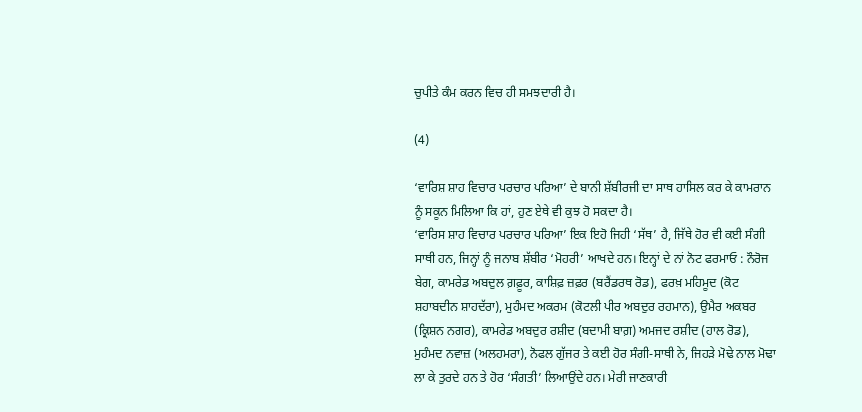ਚੁਪੀਤੇ ਕੰਮ ਕਰਨ ਵਿਚ ਹੀ ਸਮਝਦਾਰੀ ਹੈ।

(4)

‘ਵਾਰਿਸ਼ ਸ਼ਾਹ ਵਿਚਾਰ ਪਰਚਾਰ ਪਰਿਆ’ ਦੇ ਬਾਨੀ ਸ਼ੱਬੀਰਜੀ ਦਾ ਸਾਥ ਹਾਸਿਲ ਕਰ ਕੇ ਕਾਮਰਾਨ ਨੂੰ ਸਕੂਨ ਮਿਲਿਆ ਕਿ ਹਾਂ, ਹੁਣ ਏਥੇ ਵੀ ਕੁਝ ਹੋ ਸਕਦਾ ਹੈ।
‘ਵਾਰਿਸ ਸ਼ਾਹ ਵਿਚਾਰ ਪਰਚਾਰ ਪਰਿਆ’ ਇਕ ਇਹੋ ਜਿਹੀ ‘ਸੱਥ’ ਹੈ, ਜਿੱਥੇ ਹੋਰ ਵੀ ਕਈ ਸੰਗੀ ਸਾਥੀ ਹਨ, ਜਿਨ੍ਹਾਂ ਨੂੰ ਜਨਾਬ ਸ਼ੱਬੀਰ ‘ਮੋਹਰੀ’ ਆਖਦੇ ਹਨ। ਇਨ੍ਹਾਂ ਦੇ ਨਾਂ ਨੋਟ ਫਰਮਾਓ : ਨੌਰੋਜ ਬੇਗ, ਕਾਮਰੇਡ ਅਬਦੁਲ ਗ਼ਫ਼ੂਰ, ਕਾਸ਼ਿਫ਼ ਜ਼ਫ਼ਰ (ਬਰੈਂਡਰਥ ਰੋਡ), ਫਰਖ਼ ਮਹਿਮੂਦ (ਕੋਟ ਸ਼ਹਾਬਦੀਨ ਸ਼ਾਹਦੱਰਾ), ਮੁਹੰਮਦ ਅਕਰਮ (ਕੋਟਲੀ ਪੀਰ ਅਬਦੁਰ ਰਹਮਾਨ), ਉਮੈਰ ਅਕਬਰ (ਕ੍ਰਿਸ਼ਨ ਨਗਰ), ਕਾਮਰੇਡ ਅਬਦੁਰ ਰਸ਼ੀਦ (ਬਦਾਮੀ ਬਾਗ਼) ਅਮਜਦ ਰਸ਼ੀਦ (ਹਾਲ ਰੋਡ), ਮੁਹੰਮਦ ਨਵਾਜ਼ (ਅਲਹਮਰਾ), ਨੋਫਲ ਗੁੱਜਰ ਤੇ ਕਈ ਹੋਰ ਸੰਗੀ-ਸਾਥੀ ਨੇ, ਜਿਹੜੇ ਮੋਢੇ ਨਾਲ ਮੋਢਾ ਲਾ ਕੇ ਤੁਰਦੇ ਹਨ ਤੇ ਹੋਰ ‘ਸੰਗਤੀ’ ਲਿਆਉਂਦੇ ਹਨ। ਮੇਰੀ ਜਾਣਕਾਰੀ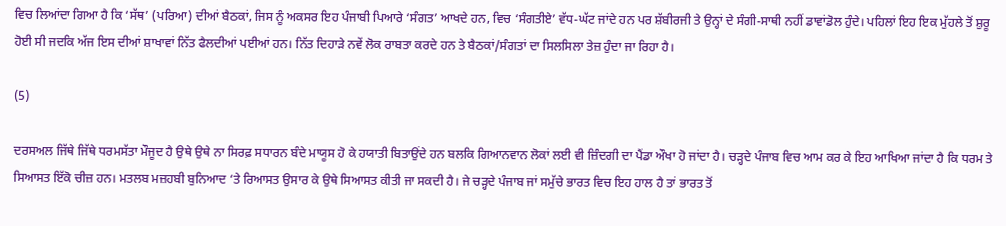ਵਿਚ ਲਿਆਂਦਾ ਗਿਆ ਹੈ ਕਿ ‘ਸੱਥ’ (ਪਰਿਆ) ਦੀਆਂ ਬੈਠਕਾਂ, ਜਿਸ ਨੂੰ ਅਕਸਰ ਇਹ ਪੰਜਾਬੀ ਪਿਆਰੇ ‘ਸੰਗਤ’ ਆਖਦੇ ਹਨ, ਵਿਚ ‘ਸੰਗਤੀਏ’ ਵੱਧ-ਘੱਟ ਜਾਂਦੇ ਹਨ ਪਰ ਸ਼ੱਬੀਰਜੀ ਤੇ ਉਨ੍ਹਾਂ ਦੇ ਸੰਗੀ-ਸਾਥੀ ਨਹੀਂ ਡਾਵਾਂਡੋਲ ਹੁੰਦੇ। ਪਹਿਲਾਂ ਇਹ ਇਕ ਮੁੱਹਲੇ ਤੋਂ ਸ਼ੁਰੂ ਹੋਈ ਸੀ ਜਦਕਿ ਅੱਜ ਇਸ ਦੀਆਂ ਸ਼ਾਖਾਵਾਂ ਨਿੱਤ ਫੈਲਦੀਆਂ ਪਈਆਂ ਹਨ। ਨਿੱਤ ਦਿਹਾੜੇ ਨਵੇਂ ਲੋਕ ਰਾਬਤਾ ਕਰਦੇ ਹਨ ਤੇ ਬੈਠਕਾਂ/ਸੰਗਤਾਂ ਦਾ ਸਿਲਸਿਲਾ ਤੇਜ਼ ਹੁੰਦਾ ਜਾ ਰਿਹਾ ਹੈ।

(5)

ਦਰਸਅਲ ਜਿੱਥੇ ਜਿੱਥੇ ਧਰਮਸੱਤਾ ਮੌਜੂਦ ਹੈ ਉਥੇ ਉਥੇ ਨਾ ਸਿਰਫ਼ ਸਧਾਰਨ ਬੰਦੇ ਮਾਯੂਸ ਹੋ ਕੇ ਹਯਾਤੀ ਬਿਤਾਉਂਦੇ ਹਨ ਬਲਕਿ ਗਿਆਨਵਾਨ ਲੋਕਾਂ ਲਈ ਵੀ ਜ਼ਿੰਦਗੀ ਦਾ ਪੈਂਡਾ ਔਖਾ ਹੋ ਜਾਂਦਾ ਹੈ। ਚੜ੍ਹਦੇ ਪੰਜਾਬ ਵਿਚ ਆਮ ਕਰ ਕੇ ਇਹ ਆਖਿਆ ਜਾਂਦਾ ਹੈ ਕਿ ਧਰਮ ਤੇ ਸਿਆਸਤ ਇੱਕੋ ਚੀਜ਼ ਹਨ। ਮਤਲਬ ਮਜ਼ਹਬੀ ਬੁਨਿਆਦ ‘ਤੇ ਰਿਆਸਤ ਉਸਾਰ ਕੇ ਉਥੇ ਸਿਆਸਤ ਕੀਤੀ ਜਾ ਸਕਦੀ ਹੈ। ਜੇ ਚੜ੍ਹਦੇ ਪੰਜਾਬ ਜਾਂ ਸਮੁੱਚੇ ਭਾਰਤ ਵਿਚ ਇਹ ਹਾਲ ਹੈ ਤਾਂ ਭਾਰਤ ਤੋਂ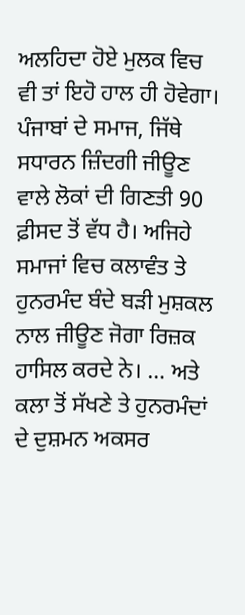ਅਲਹਿਦਾ ਹੋਏ ਮੁਲਕ ਵਿਚ ਵੀ ਤਾਂ ਇਹੋ ਹਾਲ ਹੀ ਹੋਵੇਗਾ। ਪੰਜਾਬਾਂ ਦੇ ਸਮਾਜ, ਜਿੱਥੇ ਸਧਾਰਨ ਜ਼ਿੰਦਗੀ ਜੀਊਣ ਵਾਲੇ ਲੋਕਾਂ ਦੀ ਗਿਣਤੀ 90 ਫ਼ੀਸਦ ਤੋਂ ਵੱਧ ਹੈ। ਅਜਿਹੇ ਸਮਾਜਾਂ ਵਿਚ ਕਲਾਵੰਤ ਤੇ ਹੁਨਰਮੰਦ ਬੰਦੇ ਬੜੀ ਮੁਸ਼ਕਲ ਨਾਲ ਜੀਊਣ ਜੋਗਾ ਰਿਜ਼ਕ ਹਾਸਿਲ ਕਰਦੇ ਨੇ। … ਅਤੇ ਕਲਾ ਤੋਂ ਸੱਖਣੇ ਤੇ ਹੁਨਰਮੰਦਾਂ ਦੇ ਦੁਸ਼ਮਨ ਅਕਸਰ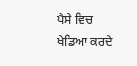ਪੈਸੇ ਵਿਚ ਖੇਡਿਆ ਕਰਦੇ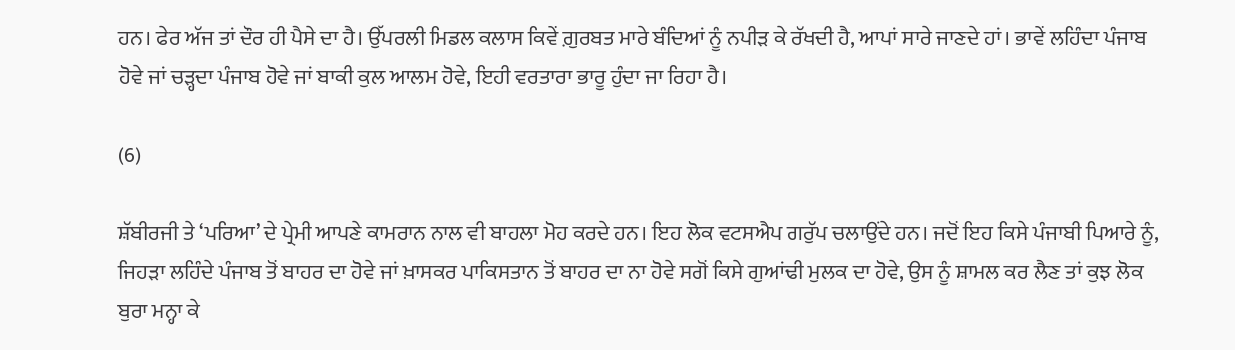ਹਨ। ਫੇਰ ਅੱਜ ਤਾਂ ਦੌਰ ਹੀ ਪੈਸੇ ਦਾ ਹੈ। ਉੱਪਰਲੀ ਮਿਡਲ ਕਲਾਸ ਕਿਵੇਂ ਗ਼ੁਰਬਤ ਮਾਰੇ ਬੰਦਿਆਂ ਨੂੰ ਨਪੀੜ ਕੇ ਰੱਖਦੀ ਹੈ, ਆਪਾਂ ਸਾਰੇ ਜਾਣਦੇ ਹਾਂ। ਭਾਵੇਂ ਲਹਿੰਦਾ ਪੰਜਾਬ ਹੋਵੇ ਜਾਂ ਚੜ੍ਹਦਾ ਪੰਜਾਬ ਹੋਵੇ ਜਾਂ ਬਾਕੀ ਕੁਲ ਆਲਮ ਹੋਵੇ, ਇਹੀ ਵਰਤਾਰਾ ਭਾਰੂ ਹੁੰਦਾ ਜਾ ਰਿਹਾ ਹੈ।

(6)

ਸ਼ੱਬੀਰਜੀ ਤੇ ‘ਪਰਿਆ’ ਦੇ ਪ੍ਰੇਮੀ ਆਪਣੇ ਕਾਮਰਾਨ ਨਾਲ ਵੀ ਬਾਹਲਾ ਮੋਹ ਕਰਦੇ ਹਨ। ਇਹ ਲੋਕ ਵਟਸਐਪ ਗਰੁੱਪ ਚਲਾਉਂਦੇ ਹਨ। ਜਦੋਂ ਇਹ ਕਿਸੇ ਪੰਜਾਬੀ ਪਿਆਰੇ ਨੂੰ, ਜਿਹੜਾ ਲਹਿੰਦੇ ਪੰਜਾਬ ਤੋਂ ਬਾਹਰ ਦਾ ਹੋਵੇ ਜਾਂ ਖ਼ਾਸਕਰ ਪਾਕਿਸਤਾਨ ਤੋਂ ਬਾਹਰ ਦਾ ਨਾ ਹੋਵੇ ਸਗੋਂ ਕਿਸੇ ਗੁਆਂਢੀ ਮੁਲਕ ਦਾ ਹੋਵੇ, ਉਸ ਨੂੰ ਸ਼ਾਮਲ ਕਰ ਲੈਣ ਤਾਂ ਕੁਝ ਲੋਕ ਬੁਰਾ ਮਨ੍ਹਾ ਕੇ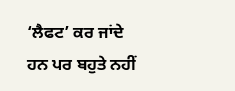‘ਲੈਫਟ’ ਕਰ ਜਾਂਦੇ ਹਨ ਪਰ ਬਹੁਤੇ ਨਹੀਂ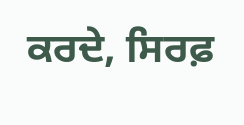ਕਰਦੇ, ਸਿਰਫ਼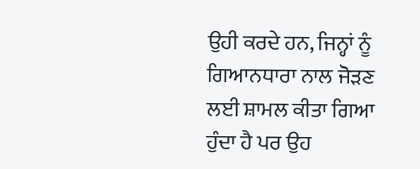ਉਹੀ ਕਰਦੇ ਹਨ, ਜਿਨ੍ਹਾਂ ਨੂੰ ਗਿਆਨਧਾਰਾ ਨਾਲ ਜੋੜਣ ਲਈ ਸ਼ਾਮਲ ਕੀਤਾ ਗਿਆ ਹੁੰਦਾ ਹੈ ਪਰ ਉਹ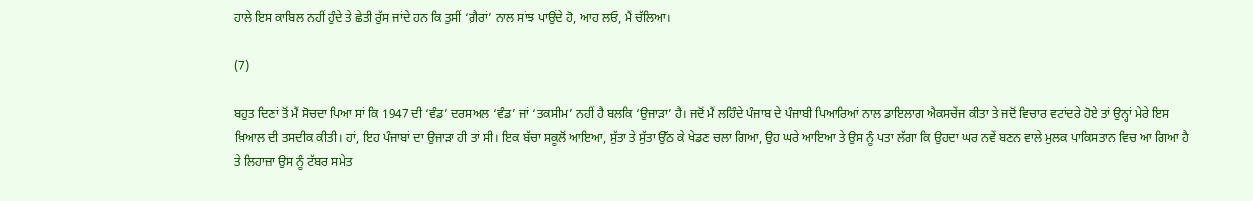ਹਾਲੇ ਇਸ ਕਾਬਿਲ ਨਹੀਂ ਹੁੰਦੇ ਤੇ ਛੇਤੀ ਰੁੱਸ ਜਾਂਦੇ ਹਨ ਕਿ ਤੁਸੀਂ ‘ਗ਼ੈਰਾਂ’ ਨਾਲ ਸਾਂਝ ਪਾਉਂਦੇ ਹੋ, ਆਹ ਲਓ, ਮੈਂ ਚੱਲਿਆ।

(7)

ਬਹੁਤ ਦਿਣਾਂ ਤੋਂ ਮੈਂ ਸੋਚਦਾ ਪਿਆ ਸਾਂ ਕਿ 1947 ਦੀ ‘ਵੰਡ’ ਦਰਸਅਲ ‘ਵੰਡ’ ਜਾਂ ‘ਤਕਸੀਮ’ ਨਹੀਂ ਹੈ ਬਲਕਿ ‘ਉਜਾੜਾ’ ਹੈ। ਜਦੋਂ ਮੈਂ ਲਹਿੰਦੇ ਪੰਜਾਬ ਦੇ ਪੰਜਾਬੀ ਪਿਆਰਿਆਂ ਨਾਲ ਡਾਇਲਾਗ ਐਕਸਚੇਂਜ ਕੀਤਾ ਤੇ ਜਦੋਂ ਵਿਚਾਰ ਵਟਾਂਦਰੇ ਹੋਏ ਤਾਂ ਉਨ੍ਹਾਂ ਮੇਰੇ ਇਸ ਖ਼ਿਆਲ ਦੀ ਤਸਦੀਕ ਕੀਤੀ। ਹਾਂ, ਇਹ ਪੰਜਾਬਾਂ ਦਾ ਉਜਾੜਾ ਹੀ ਤਾਂ ਸੀ। ਇਕ ਬੱਚਾ ਸਕੂਲੋਂ ਆਇਆ, ਸੁੱਤਾ ਤੇ ਸੁੱਤਾ ਉੱਠ ਕੇ ਖੇਡਣ ਚਲਾ ਗਿਆ, ਉਹ ਘਰੇ ਆਇਆ ਤੇ ਉਸ ਨੂੰ ਪਤਾ ਲੱਗਾ ਕਿ ਉਹਦਾ ਘਰ ਨਵੇਂ ਬਣਨ ਵਾਲੇ ਮੁਲਕ ਪਾਕਿਸਤਾਨ ਵਿਚ ਆ ਗਿਆ ਹੈ ਤੇ ਲਿਹਾਜ਼ਾ ਉਸ ਨੂੰ ਟੱਬਰ ਸਮੇਤ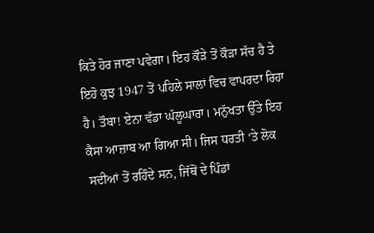ਕਿਤੇ ਹੋਰ ਜਾਣਾ ਪਵੇਗਾ। ਇਹ ਕੌੜੇ ਤੋਂ ਕੌੜਾ ਸੱਚ ਹੈ ਤੇ ਇਹੋ ਕੁਝ 1947 ਤੋਂ ਪਹਿਲੇ ਸਾਲਾਂ ਵਿਚ ਵਾਪਰਦਾ ਰਿਹਾ ਹੈ। ਤੌਬਾ! ਏਨਾ ਵੱਡਾ ਘੱਲੂਘਾਰਾ। ਮਨੁੱਖਤਾ ਉੱਤੇ ਇਹ ਕੈਸਾ ਆਜ਼ਾਬ ਆ ਗਿਆ ਸੀ। ਜਿਸ ਧਰਤੀ ‘ਤੇ ਲੋਕ ਸਦੀਆਂ ਤੋਂ ਰਹਿੰਦੇ ਸਨ, ਜਿੱਥੋਂ ਦੇ ਪਿੰਡਾਂ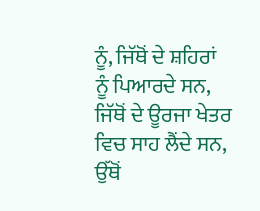ਨੂੰ, ਜਿੱਥੋਂ ਦੇ ਸ਼ਹਿਰਾਂ ਨੂੰ ਪਿਆਰਦੇ ਸਨ, ਜਿੱਥੋਂ ਦੇ ਊਰਜਾ ਖੇਤਰ ਵਿਚ ਸਾਹ ਲੈਂਦੇ ਸਨ, ਉੱਥੋਂ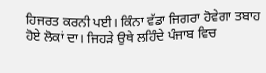ਹਿਜਰਤ ਕਰਨੀ ਪਈ। ਕਿੰਨਾ ਵੱਡਾ ਜਿਗਰਾ ਹੋਵੇਗਾ ਤਬਾਹ ਹੋਏ ਲੋਕਾਂ ਦਾ। ਜਿਹੜੇ ਉਥੇ ਲਹਿੰਦੇ ਪੰਜਾਬ ਵਿਚ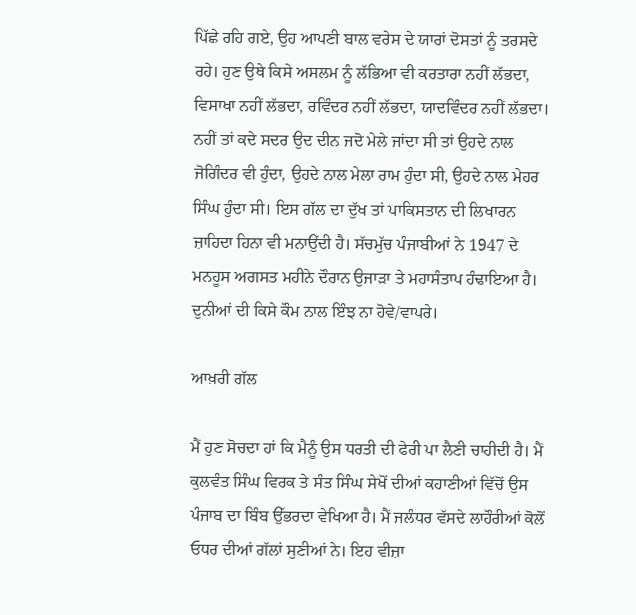ਪਿੱਛੇ ਰਹਿ ਗਏ, ਉਹ ਆਪਣੀ ਬਾਲ ਵਰੇਸ ਦੇ ਯਾਰਾਂ ਦੋਸਤਾਂ ਨੂੰ ਤਰਸਦੇ ਰਹੇ। ਹੁਣ ਉਥੇ ਕਿਸੇ ਅਸਲਮ ਨੂੰ ਲੱਭਿਆ ਵੀ ਕਰਤਾਰਾ ਨਹੀਂ ਲੱਭਦਾ, ਵਿਸਾਖਾ ਨਹੀਂ ਲੱਭਦਾ, ਰਵਿੰਦਰ ਨਹੀਂ ਲੱਭਦਾ, ਯਾਦਵਿੰਦਰ ਨਹੀਂ ਲੱਭਦਾ। ਨਹੀਂ ਤਾਂ ਕਦੇ ਸਦਰ ਉਦ ਦੀਨ ਜਦੋ ਮੇਲੇ ਜਾਂਦਾ ਸੀ ਤਾਂ ਉਹਦੇ ਨਾਲ ਜੋਗਿੰਦਰ ਵੀ ਹੁੰਦਾ, ਉਹਦੇ ਨਾਲ ਮੇਲਾ ਰਾਮ ਹੁੰਦਾ ਸੀ, ਉਹਦੇ ਨਾਲ ਮੇਹਰ ਸਿੰਘ ਹੁੰਦਾ ਸੀ। ਇਸ ਗੱਲ ਦਾ ਦੁੱਖ ਤਾਂ ਪਾਕਿਸਤਾਨ ਦੀ ਲਿਖਾਰਨ ਜ਼ਾਹਿਦਾ ਹਿਨਾ ਵੀ ਮਨਾਉਂਦੀ ਹੈ। ਸੱਚਮੁੱਚ ਪੰਜਾਬੀਆਂ ਨੇ 1947 ਦੇ ਮਨਹੂਸ ਅਗਸਤ ਮਹੀਨੇ ਦੌਰਾਨ ਉਜਾੜਾ ਤੇ ਮਹਾਸੰਤਾਪ ਹੰਢਾਇਆ ਹੈ। ਦੁਨੀਆਂ ਦੀ ਕਿਸੇ ਕੌਮ ਨਾਲ ਇੰਝ ਨਾ ਹੋਵੇ/ਵਾਪਰੇ।

ਆਖ਼ਰੀ ਗੱਲ

ਮੈਂ ਹੁਣ ਸੋਚਦਾ ਹਾਂ ਕਿ ਮੈਨੂੰ ਉਸ ਧਰਤੀ ਦੀ ਫੇਰੀ ਪਾ ਲੈਣੀ ਚਾਹੀਦੀ ਹੈ। ਮੈਂ ਕੁਲਵੰਤ ਸਿੰਘ ਵਿਰਕ ਤੇ ਸੰਤ ਸਿੰਘ ਸੇਖੋਂ ਦੀਆਂ ਕਹਾਣੀਆਂ ਵਿੱਚੋਂ ਉਸ ਪੰਜਾਬ ਦਾ ਬਿੰਬ ਉੱਭਰਦਾ ਵੇਖਿਆ ਹੈ। ਮੈਂ ਜਲੰਧਰ ਵੱਸਦੇ ਲਾਹੌਰੀਆਂ ਕੋਲੋਂ ਓਧਰ ਦੀਆਂ ਗੱਲਾਂ ਸੁਣੀਆਂ ਨੇ। ਇਹ ਵੀਜ਼ਾ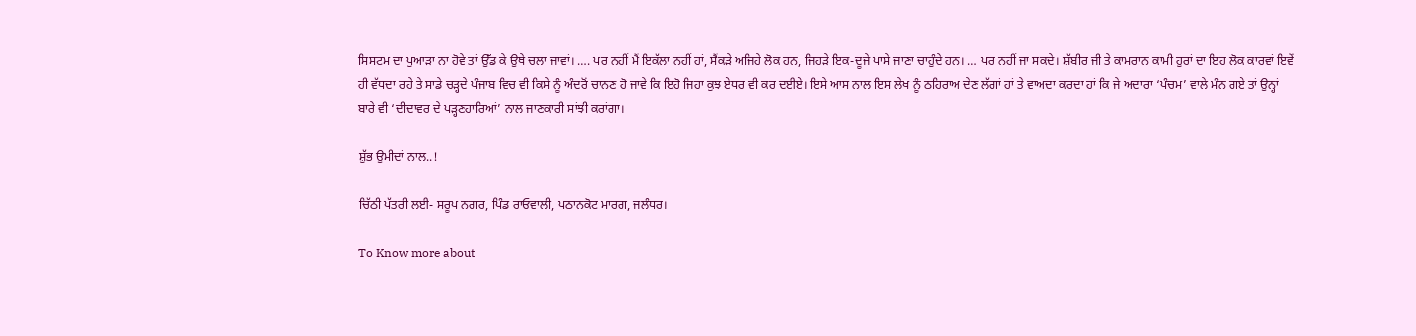ਸਿਸਟਮ ਦਾ ਪੁਆੜਾ ਨਾ ਹੋਵੇ ਤਾਂ ਉੱਡ ਕੇ ਉਥੇ ਚਲਾ ਜਾਵਾਂ। …. ਪਰ ਨਹੀਂ ਮੈਂ ਇਕੱਲਾ ਨਹੀਂ ਹਾਂ, ਸੈਂਕੜੇ ਅਜਿਹੇ ਲੋਕ ਹਨ, ਜਿਹੜੇ ਇਕ-ਦੂਜੇ ਪਾਸੇ ਜਾਣਾ ਚਾਹੁੰਦੇ ਹਨ। … ਪਰ ਨਹੀਂ ਜਾ ਸਕਦੇ। ਸ਼ੱਬੀਰ ਜੀ ਤੇ ਕਾਮਰਾਨ ਕਾਮੀ ਹੁਰਾਂ ਦਾ ਇਹ ਲੋਕ ਕਾਰਵਾਂ ਇਵੇਂ ਹੀ ਵੱਧਦਾ ਰਹੇ ਤੇ ਸਾਡੇ ਚੜ੍ਹਦੇ ਪੰਜਾਬ ਵਿਚ ਵੀ ਕਿਸੇ ਨੂੰ ਅੰਦਰੋਂ ਚਾਨਣ ਹੋ ਜਾਵੇ ਕਿ ਇਹੋ ਜਿਹਾ ਕੁਝ ਏਧਰ ਵੀ ਕਰ ਦਈਏ। ਇਸੇ ਆਸ ਨਾਲ ਇਸ ਲੇਖ ਨੂੰ ਠਹਿਰਾਅ ਦੇਣ ਲੱਗਾਂ ਹਾਂ ਤੇ ਵਾਅਦਾ ਕਰਦਾ ਹਾਂ ਕਿ ਜੇ ਅਦਾਰਾ ‘ਪੰਚਮ’ ਵਾਲੇ ਮੰਨ ਗਏ ਤਾਂ ਉਨ੍ਹਾਂ ਬਾਰੇ ਵੀ ‘ਦੀਦਾਵਰ ਦੇ ਪੜ੍ਹਣਹਾਰਿਆਂ’ ਨਾਲ ਜਾਣਕਾਰੀ ਸਾਂਝੀ ਕਰਾਂਗਾ।

ਸ਼ੁੱਭ ਉਮੀਦਾਂ ਨਾਲ..!

ਚਿੱਠੀ ਪੱਤਰੀ ਲਈ- ਸਰੂਪ ਨਗਰ, ਪਿੰਡ ਰਾਓਵਾਲੀ, ਪਠਾਨਕੋਟ ਮਾਰਗ, ਜਲੰਧਰ।

To Know more about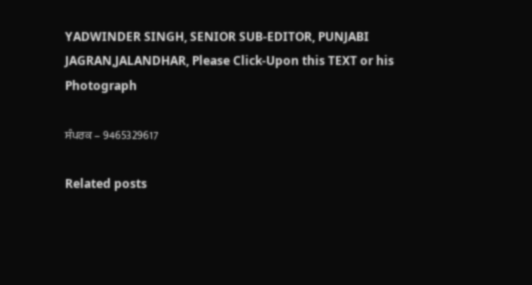YADWINDER SINGH, SENIOR SUB-EDITOR, PUNJABI JAGRAN,JALANDHAR, Please Click-Upon this TEXT or his Photograph

ਸੰਪਰਕ – 9465329617

Related posts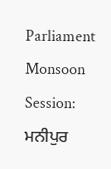Parliament Monsoon Session: ਮਨੀਪੁਰ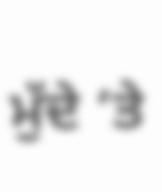ਮੁੱਦੇ ‘ਤੇ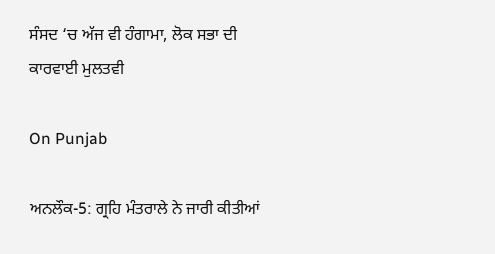ਸੰਸਦ ‘ਚ ਅੱਜ ਵੀ ਹੰਗਾਮਾ, ਲੋਕ ਸਭਾ ਦੀ ਕਾਰਵਾਈ ਮੁਲਤਵੀ

On Punjab

ਅਨਲੌਕ-5: ਗ੍ਰਹਿ ਮੰਤਰਾਲੇ ਨੇ ਜਾਰੀ ਕੀਤੀਆਂ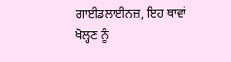ਗਾਈਡਲਾਈਨਜ਼, ਇਹ ਥਾਵਾਂ ਖੋਲ੍ਹਣ ਨੂੰ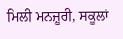ਮਿਲੀ ਮਨਜ਼ੂਰੀ, ਸਕੂਲਾਂ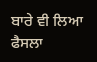ਬਾਰੇ ਵੀ ਲਿਆ ਫੈਸਲਾ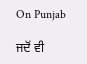On Punjab

ਜਦੋਂ ਵੀ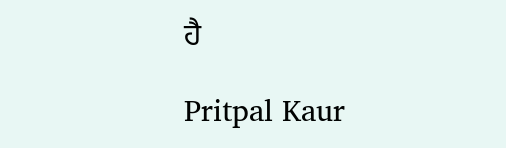ਹੈ

Pritpal Kaur